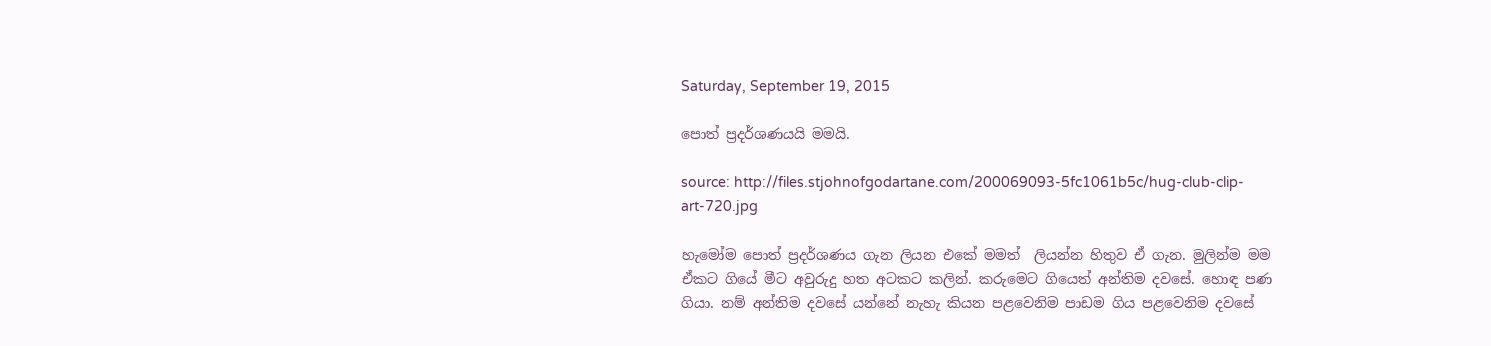Saturday, September 19, 2015

පොත් ප්‍රදර්ශණයයි මමයි.

source: http://files.stjohnofgodartane.com/200069093-5fc1061b5c/hug-club-clip-art-720.jpg

හැමෝම පොත් ප්‍රදර්ශණය ගැන ලියන එකේ මමත්  ලියන්න හිතුව ඒ ගැන. මුලින්ම මම ඒකට ගියේ මීට අවුරුදු හත අටකට කලින්. කරුමෙට ගියෙත් අන්තිම දවසේ. හොඳ පණ ගියා. නම් අන්තිම දවසේ යන්නේ නැහැ කියන පළවෙනිම පාඩම ගිය පළවෙනිම දවසේ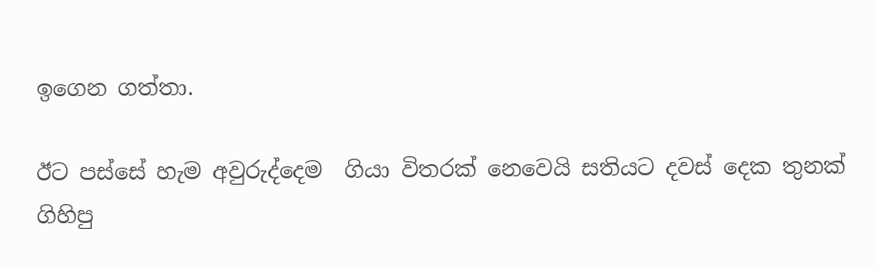ඉගෙන ගත්තා.

ඊට පස්සේ හැම අවුරුද්දෙම  ගියා විතරක් නෙවෙයි සතියට දවස් දෙක තුනක් ගිහිපු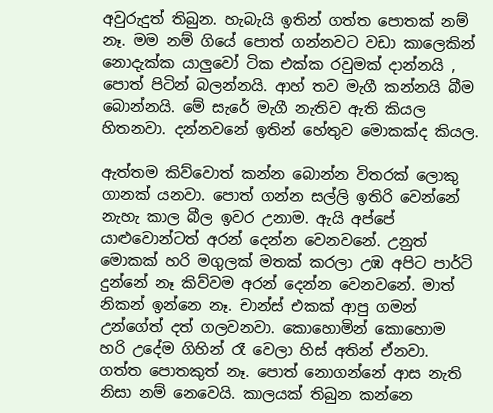අවුරුදුත් තිබුන. හැබැයි ඉතින් ගත්ත පොතක් නම් නෑ. මම නම් ගියේ පොත් ගන්නවට වඩා කාලෙකින් නොදැක්ක යාලුවෝ ටික එක්ක රවුමක් දාන්නයි , පොත් පිටින් බලන්නයි. ආහ් තව මැගී කන්නයි බීම බොන්නයි. මේ සැරේ මැගී නැතිව ඇති කියල හිතනවා. දන්නවනේ ඉතින් හේතුව මොකක්ද කියල.

ඇත්තම කිව්වොත් කන්න බොන්න විතරක් ලොකු ගානක් යනවා. පොත් ගන්න සල්ලි ඉතිරි වෙන්නේ නැහැ කාල බීල ඉවර උනාම. ඇයි අප්පේ යාළුවොන්ටත් අරන් දෙන්න වෙනවනේ. උනුත් මොකක් හරි මගුලක් මතක් කරලා උඹ අපිට පාර්ටි දුන්නේ නෑ කිව්වම අරන් දෙන්න වෙනවනේ. මාත් නිකන් ඉන්නෙ නෑ. චාන්ස් එකක් ආපු ගමන් උන්ගේත් දත් ගලවනවා. කොහොමින් කොහොම හරි උදේම ගිහින් රෑ වෙලා හිස් අතින් ඒනවා. ගත්ත පොතකුත් නෑ. පොත් නොගන්නේ ආස නැති නිසා නම් නෙවෙයි. කාලයක් තිබුන කන්නෙ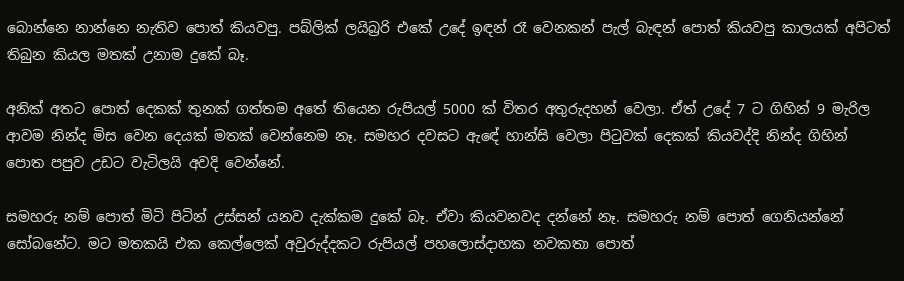බොන්නෙ නාන්නෙ නැතිව පොත් කියවපු. පබ්ලික් ලයිබ්‍ර‍රි එකේ උදේ ඉඳන් රෑ වෙනකන් පැල් බැඳන් පොත් කියවපු කාලයක් අපිටත් තිබුන කියල මතක් උනාම දුකේ බෑ.

අනික් අතට පොත් දෙකක් තුනක් ගත්තම අතේ තියෙන රුපියල් 5000 ක් විතර අතුරුදහන් වෙලා. ඒත් උදේ 7 ට ගිහින් 9 මැරිල ආවම නින්ද මිස වෙන දෙයක් මතක් වෙන්නෙම නෑ. සමහර දවසට ඇඳේ හාන්සි වෙලා පිටුවක් දෙකක් කියවද්දි නින්ද ගිහින් පොත පපුව උඩට වැටිලයි අවදි වෙන්නේ.

සමහරු නම් පොත් මිටි පිටින් උස්සන් යනව දැක්කම දුකේ බෑ. ඒවා කියවනවද දන්නේ නෑ. සමහරු නම් පොත් ගෙනියන්නේ සෝබනේට. මට මතකයි එක කෙල්ලෙක් අවුරුද්දකට රුපියල් පහලොස්දාහක නවකතා පොත්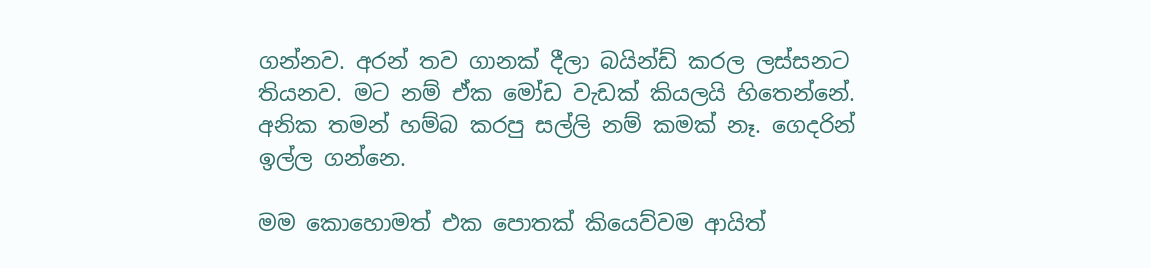ගන්නව. අරන් තව ගානක් දීලා බයින්ඩ් කරල ලස්සනට තියනව. මට නම් ඒක මෝඩ වැඩක් කියලයි හිතෙන්නේ. අනික තමන් හම්බ කරපු සල්ලි නම් කමක් නෑ. ගෙදරින් ඉල්ල ගන්නෙ.

මම කොහොමත් එක පොතක් කියෙව්වම ආයිත්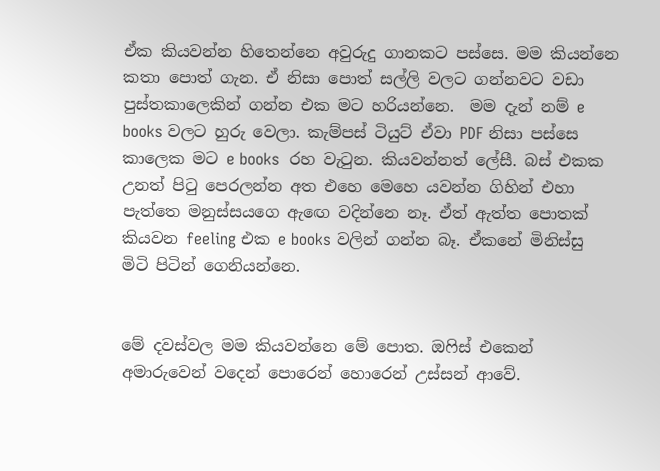ඒක කියවන්න හිතෙන්නෙ අවුරුදු ගානකට පස්සෙ. මම කියන්නෙ කතා පොත් ගැන. ඒ නිසා පොත් සල්ලි වලට ගන්නවට වඩා පුස්තකාලෙකින් ගන්න එක මට හරියන්නෙ.  මම දැන් නම් e books වලට හුරු වෙලා. කැම්පස් ටියුට් ඒවා PDF නිසා පස්සෙ කාලෙක මට e books  රහ වැටුන. කියවන්නත් ලේසී. බස් එකක උනත් පිටු පෙරලන්න අත එහෙ මෙහෙ යවන්න ගිහින් එහා පැත්තෙ මනුස්සයගෙ ඇඟෙ වදින්නෙ නෑ. ඒත් ඇත්ත පොතක් කියවන feeling එක e books වලින් ගන්න බෑ. ඒකනේ මිනිස්සු මිටි පිටින් ගෙනියන්නෙ.


මේ දවස්වල මම කියවන්නෙ මේ පොත. ඔෆිස් එකෙන් අමාරුවෙන් වදෙන් පොරෙන් හොරෙන් උස්සන් ආවේ.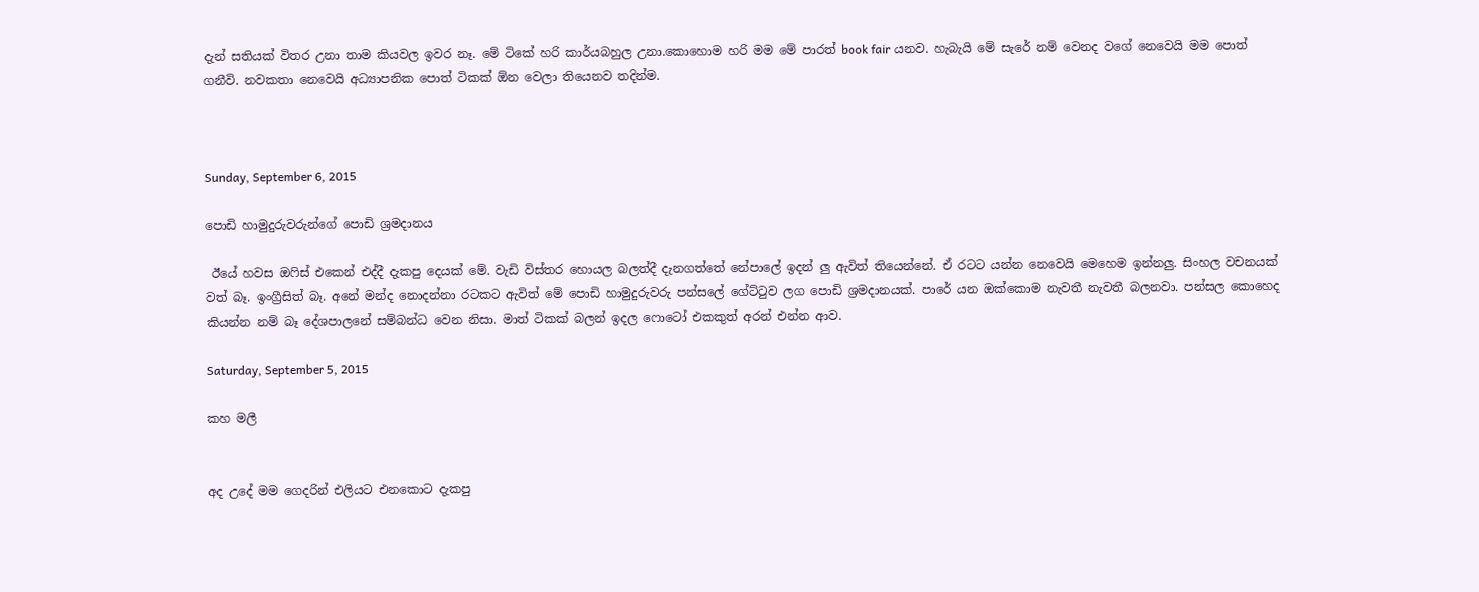දැන් සතියක් විතර උනා තාම කියවල ඉවර නෑ. මේ ටිකේ හරි කාර්යබහුල උනා.කොහොම හරි මම මේ පාරත් book fair යනව. හැබැයි මේ සැරේ නම් වෙනද වගේ නෙවෙයි මම පොත් ගනීවි. නවකතා නෙවෙයි අධ්‍යාපනික පොත් ටිකක් ඕන වෙලා තියෙනව තදින්ම.



Sunday, September 6, 2015

පොඩි හාමුදුරුවරුන්ගේ පොඩි ශ්‍රමදානය

 ඊයේ හවස ඔෆිස් එකෙන් එද්දී දැකපු දෙයක් මේ. වැඩි විස්තර හොයල බලත්දී දැනගත්තේ නේපාලේ ඉදන් ලු ඇවිත් තියෙන්නේ. ඒ රටට යන්න නෙවෙයි මෙහෙම ඉන්නලු. සිංහල වචනයක් වත් බෑ. ඉංග්‍රීසිත් බෑ. අනේ මන්ද නොදන්නා රටකට ඇවිත් මේ පොඩි හාමුදුරුවරු පන්සලේ ගේට්ටුව ලග පොඩි ශ්‍රමදානයක්. පාරේ යන ඔක්කොම නැවතී නැවතී බලනවා. පන්සල කොහෙද කියන්න නම් බෑ දේශපාලනේ සම්බන්ධ වෙන නිසා. මාත් ටිකක් බලන් ඉදල ෆොටෝ එකකුත් අරන් එන්න ආව.

Saturday, September 5, 2015

කහ මලී


අද උදේ මම ගෙදරින් එලියට එනකොට දැකපු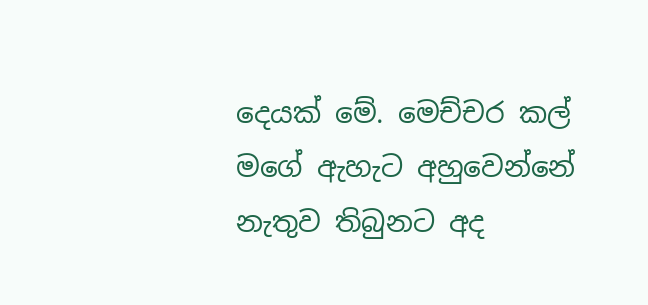දෙයක් මේ. මෙච්චර කල් මගේ ඇහැට අහුවෙන්නේ නැතුව තිබුනට අද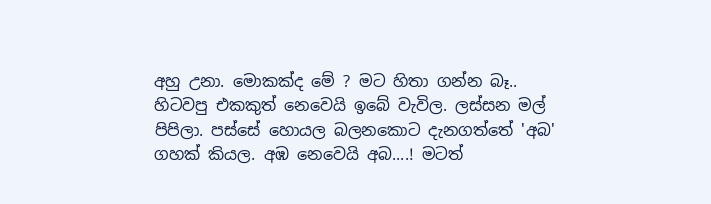අහු උනා. මොකක්ද මේ ? මට හිතා ගන්න බෑ..
හිටවපු එකකුත් නෙවෙයි ඉබේ වැවිල. ලස්සන මල් පිපිලා. පස්සේ හොයල බලනකොට දැනගත්තේ 'අබ' ගහක් කියල. අඹ නෙවෙයි අබ....! මටත්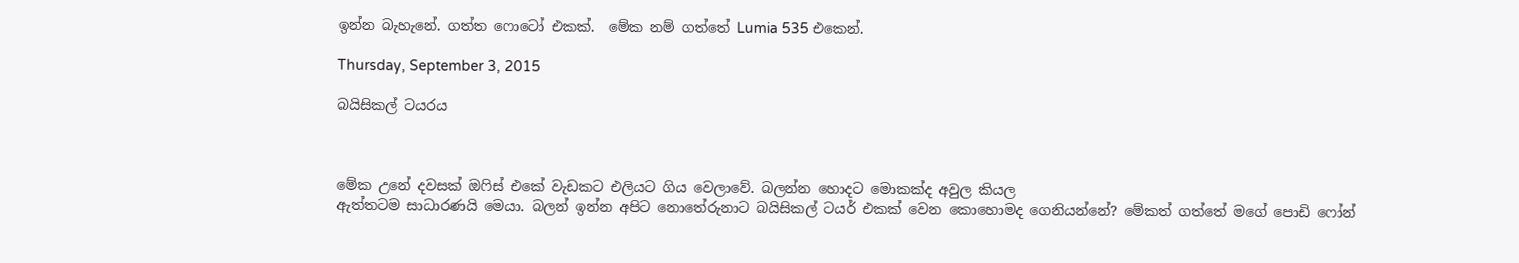ඉන්න බැහැනේ. ගත්ත ෆොටෝ එකක්.  මේක නම් ගත්තේ Lumia 535 එකෙන්.

Thursday, September 3, 2015

බයිසිකල් ටයරය



මේක උනේ දවසක් ඔෆිස් එකේ වැඩකට එලියට ගිය වෙලාවේ. බලන්න හොදට මොකක්ද අවුල කියල
ඇත්තටම සාධාරණයි මෙයා. බලන් ඉන්න අපිට නොතේරුනාට බයිසිකල් ටයර් එකක් වෙන කොහොමද ගෙනියන්නේ? මේකත් ගත්තේ මගේ පොඩි ෆෝන්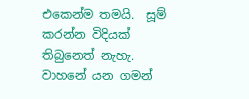එකෙන්ම තමයි.  සූම් කරන්න විදියක් තිබුනෙත් නැහැ. වාහනේ යන ගමන්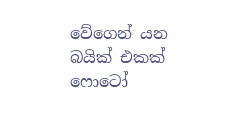වේගෙන් යන බයික් එකක් ෆොටෝ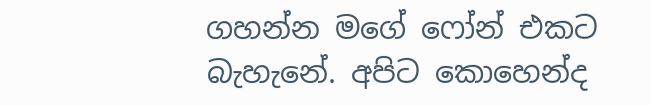ගහන්න මගේ ෆෝන් එකට බැහැනේ. අපිට කොහෙන්ද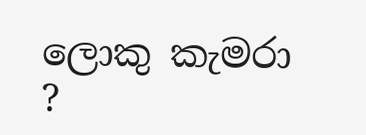ලොකු කැමරා ?